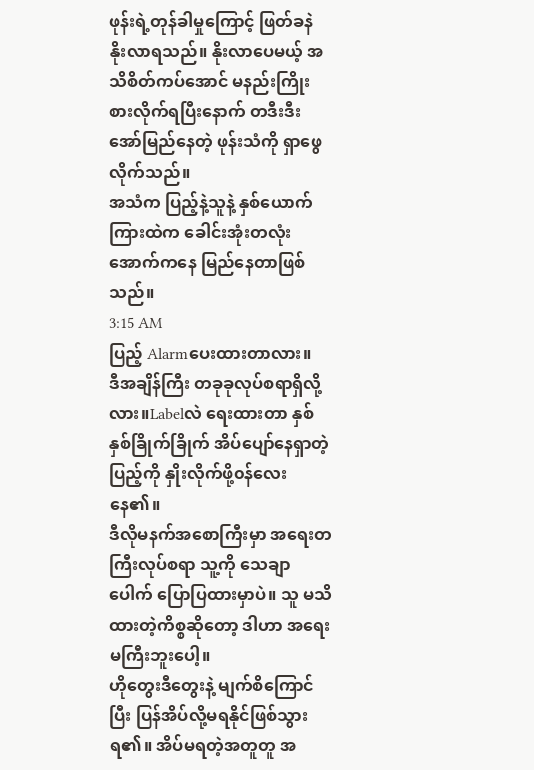ဖုန်းရဲ့တုန်ခါမှုကြောင့် ဖြတ်ခနဲ နိုးလာရသည်။ နိုးလာပေမယ့် အသိစိတ်ကပ်အောင် မနည်းကြိုးစားလိုက်ရပြီးနောက် တဒီးဒီးအော်မြည်နေတဲ့ ဖုန်းသံကို ရှာဖွေလိုက်သည်။
အသံက ပြည့်နဲ့သူနဲ့ နှစ်ယောက်ကြားထဲက ခေါင်းအုံးတလုံးအောက်ကနေ မြည်နေတာဖြစ်သည်။
3:15 AM
ပြည့် Alarmပေးထားတာလား။
ဒီအချိန်ကြီး တခုခုလုပ်စရာရှိလို့လား။Labelလဲ ရေးထားတာ နှစ်နှစ်ခြိုက်ခြိုက် အိပ်ပျော်နေရှာတဲ့ ပြည့်ကို နှိုးလိုက်ဖို့၀န်လေးနေ၏။
ဒီလိုမနက်အစောကြီးမှာ အရေးတကြီးလုပ်စရာ သူ့ကို သေချာပေါက် ပြောပြထားမှာပဲ။ သူ မသိထားတဲ့ကိစ္စဆိုတော့ ဒါဟာ အရေးမကြီးဘူးပေါ့။
ဟိုတွေးဒီတွေးနဲ့ မျက်စိကြောင်ပြီး ပြန်အိပ်လို့မရနိုင်ဖြစ်သွားရ၏။ အိပ်မရတဲ့အတူတူ အ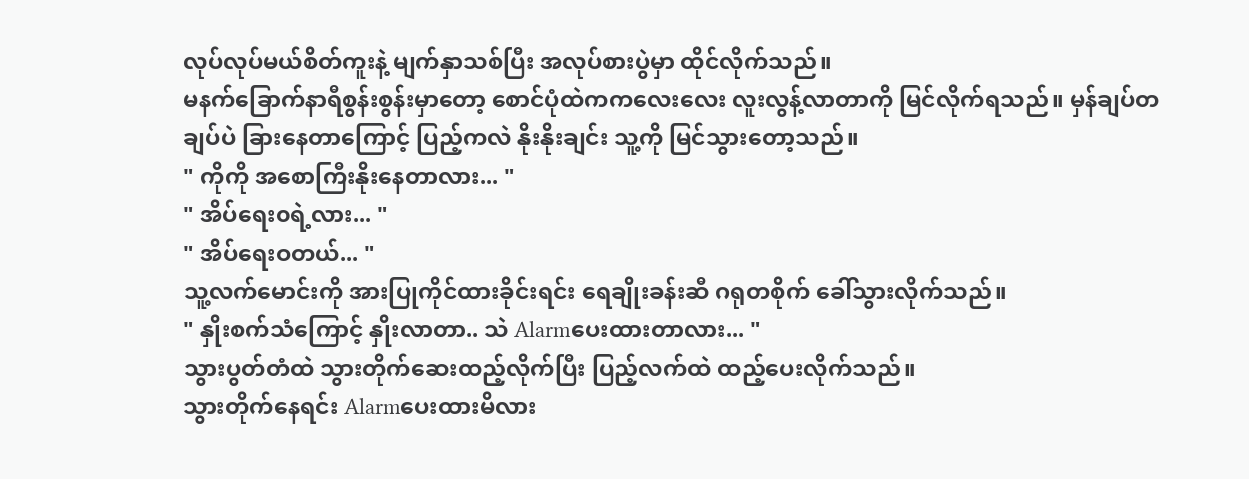လုပ်လုပ်မယ်စိတ်ကူးနဲ့ မျက်နှာသစ်ပြီး အလုပ်စားပွဲမှာ ထိုင်လိုက်သည်။
မနက်ခြောက်နာရီစွန်းစွန်းမှာတော့ စောင်ပုံထဲကကလေးလေး လူးလွန့်လာတာကို မြင်လိုက်ရသည်။ မှန်ချပ်တချပ်ပဲ ခြားနေတာကြောင့် ပြည့်ကလဲ နိုးနိုးချင်း သူ့ကို မြင်သွားတော့သည်။
" ကိုကို အစောကြီးနိုးနေတာလား... "
" အိပ်ရေး၀ရဲ့လား... "
" အိပ်ရေးဝတယ်... "
သူ့လက်မောင်းကို အားပြုကိုင်ထားခိုင်းရင်း ရေချိုးခန်းဆီ ဂရုတစိုက် ခေါ်သွားလိုက်သည်။
" နှိုးစက်သံကြောင့် နှိုးလာတာ.. သဲ Alarmပေးထားတာလား... "
သွားပွတ်တံထဲ သွားတိုက်ဆေးထည့်လိုက်ပြီး ပြည့်လက်ထဲ ထည့်ပေးလိုက်သည်။
သွားတိုက်နေရင်း Alarmပေးထားမိလား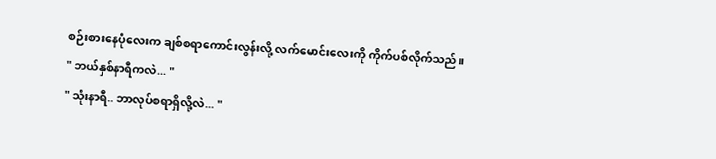စဉ်းစားနေပုံလေးက ချစ်စရာကောင်းလွန်းလို့ လက်မောင်းလေးကို ကိုက်ပစ်လိုက်သည်။
" ဘယ်နှစ်နာရီကလဲ... "
" သုံးနာရီ.. ဘာလုပ်စရာရှိလို့လဲ... "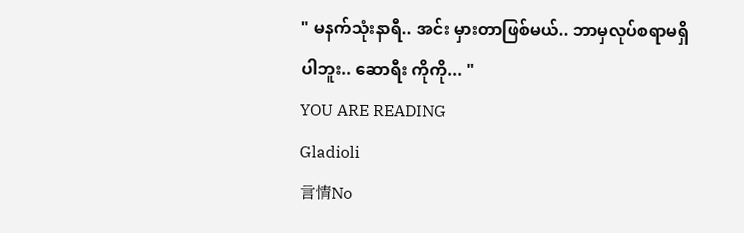" မနက်သုံးနာရီ.. အင်း မှားတာဖြစ်မယ်.. ဘာမှလုပ်စရာမရှိပါဘူး.. ဆောရီး ကိုကို... "
YOU ARE READING
Gladioli
言情No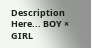Description Here... BOY × GIRL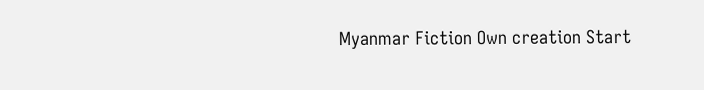Myanmar Fiction Own creation Start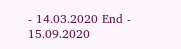- 14.03.2020 End - 15.09.2020